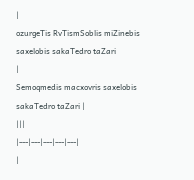|
ozurgeTis RvTismSoblis miZinebis saxelobis sakaTedro taZari
|
Semoqmedis macxovris saxelobis sakaTedro taZari |
|||
|---|---|---|---|---|
|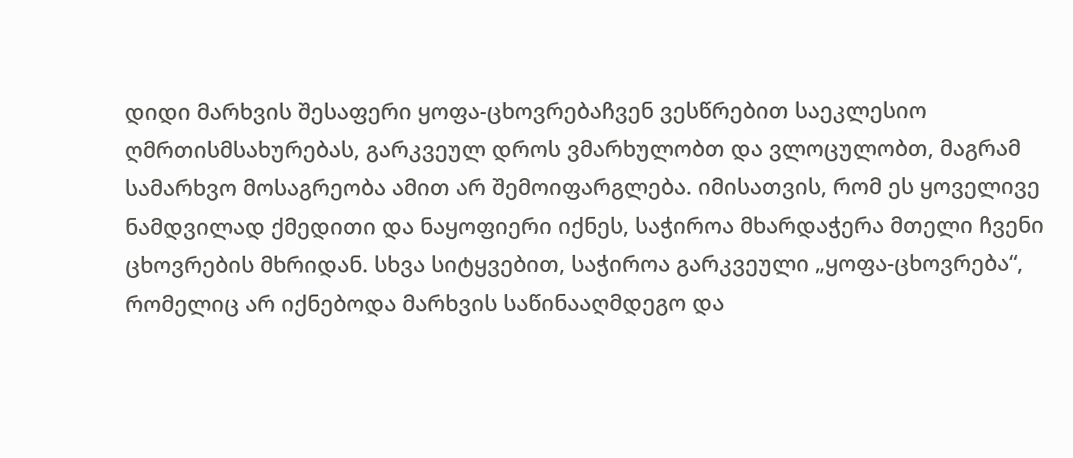დიდი მარხვის შესაფერი ყოფა-ცხოვრებაჩვენ ვესწრებით საეკლესიო ღმრთისმსახურებას, გარკვეულ დროს ვმარხულობთ და ვლოცულობთ, მაგრამ სამარხვო მოსაგრეობა ამით არ შემოიფარგლება. იმისათვის, რომ ეს ყოველივე ნამდვილად ქმედითი და ნაყოფიერი იქნეს, საჭიროა მხარდაჭერა მთელი ჩვენი ცხოვრების მხრიდან. სხვა სიტყვებით, საჭიროა გარკვეული „ყოფა-ცხოვრება“, რომელიც არ იქნებოდა მარხვის საწინააღმდეგო და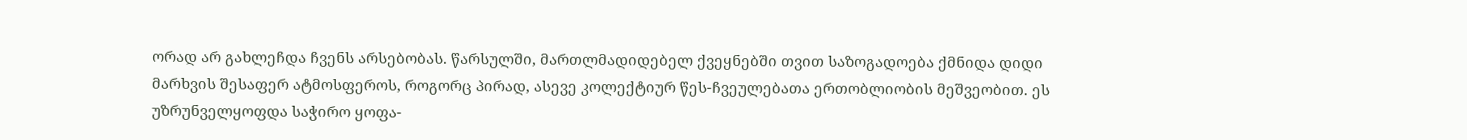ორად არ გახლეჩდა ჩვენს არსებობას. წარსულში, მართლმადიდებელ ქვეყნებში თვით საზოგადოება ქმნიდა დიდი მარხვის შესაფერ ატმოსფეროს, როგორც პირად, ასევე კოლექტიურ წეს-ჩვეულებათა ერთობლიობის მეშვეობით. ეს უზრუნველყოფდა საჭირო ყოფა-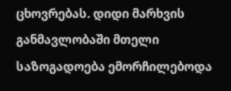ცხოვრებას. დიდი მარხვის განმავლობაში მთელი საზოგადოება ემორჩილებოდა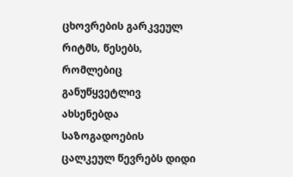ცხოვრების გარკვეულ რიტმს, წესებს, რომლებიც განუწყვეტლივ ახსენებდა საზოგადოების ცალკეულ წევრებს დიდი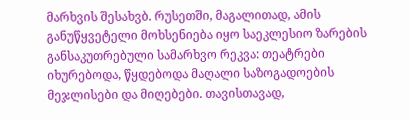მარხვის შესახვბ. რუსეთში, მაგალითად, ამის განუწყვეტელი მოხსენიება იყო საეკლესიო ზარების განსაკუთრებული სამარხვო რეკვა: თეატრები იხურებოდა, წყდებოდა მაღალი საზოგადოების მეჯლისები და მიღებები. თავისთავად,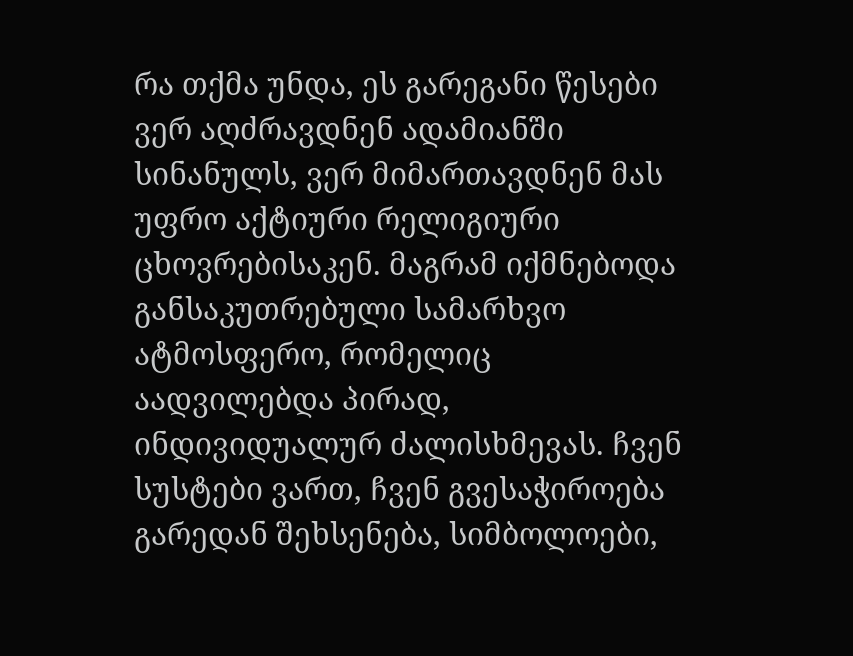რა თქმა უნდა, ეს გარეგანი წესები ვერ აღძრავდნენ ადამიანში სინანულს, ვერ მიმართავდნენ მას უფრო აქტიური რელიგიური ცხოვრებისაკენ. მაგრამ იქმნებოდა განსაკუთრებული სამარხვო ატმოსფერო, რომელიც აადვილებდა პირად, ინდივიდუალურ ძალისხმევას. ჩვენ სუსტები ვართ, ჩვენ გვესაჭიროება გარედან შეხსენება, სიმბოლოები,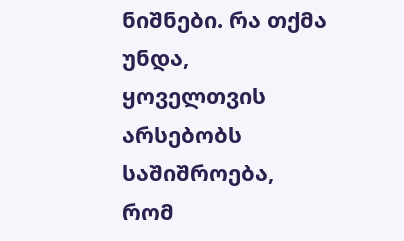ნიშნები. რა თქმა უნდა, ყოველთვის არსებობს საშიშროება, რომ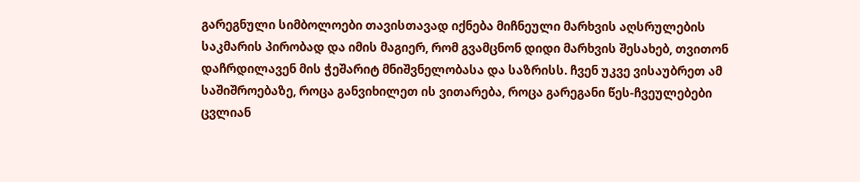გარეგნული სიმბოლოები თავისთავად იქნება მიჩნეული მარხვის აღსრულების საკმარის პირობად და იმის მაგიერ, რომ გვამცნონ დიდი მარხვის შესახებ, თვითონ დაჩრდილავენ მის ჭეშარიტ მნიშვნელობასა და საზრისს. ჩვენ უკვე ვისაუბრეთ ამ საშიშროებაზე, როცა განვიხილეთ ის ვითარება, როცა გარეგანი წეს-ჩვეულებები ცვლიან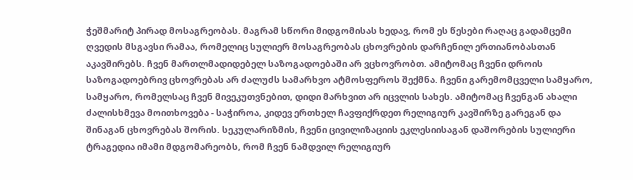ჭეშმარიტ პირად მოსაგრეობას. მაგრამ სწორი მიდგომისას ხედავ, რომ ეს წესები რაღაც გადამცემი ღვედის მსგავსი რამაა, რომელიც სულიერ მოსაგრეობას ცხოვრების დარჩენილ ერთიანობასთან აკავშირებს. ჩვენ მართლმადიდებელ საზოგადოებაში არ ვცხოვრობთ. ამიტომაც ჩვენი დროის საზოგადოებრივ ცხოვრებას არ ძალუძს სამარხვო ატმოსფეროს შექმნა. ჩვენი გარემომცველი სამყარო, სამყარო, რომელსაც ჩვენ მივეკუთვნებით, დიდი მარხვით არ იცვლის სახეს. ამიტომაც ჩვენგან ახალი ძალისხმევა მოითხოვება - საჭიროა, კიდევ ერთხელ ჩავფიქრდეთ რელიგიურ კავშირზე გარეგან და შინაგან ცხოვრებას შორის. სეკულარიზმის, ჩვენი ცივილიზაციის ეკლესიისაგან დაშორების სულიერი ტრაგედია იმამი მდგომარეობს, რომ ჩვენ ნამდვილ რელიგიურ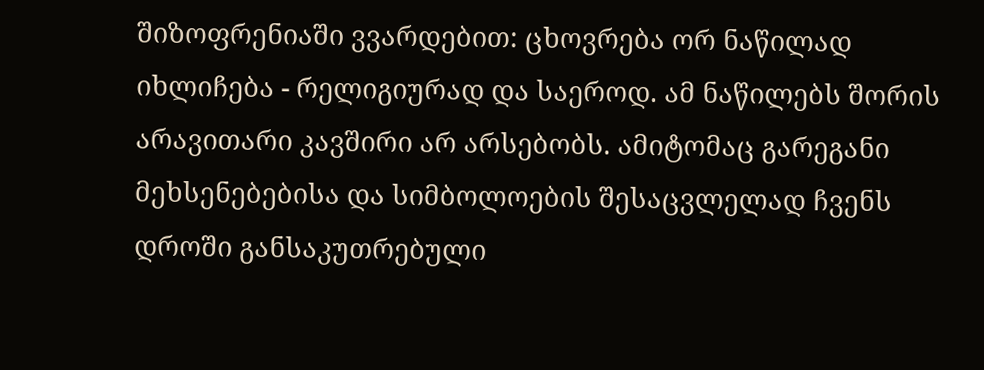შიზოფრენიაში ვვარდებით: ცხოვრება ორ ნაწილად იხლიჩება - რელიგიურად და საეროდ. ამ ნაწილებს შორის არავითარი კავშირი არ არსებობს. ამიტომაც გარეგანი მეხსენებებისა და სიმბოლოების შესაცვლელად ჩვენს დროში განსაკუთრებული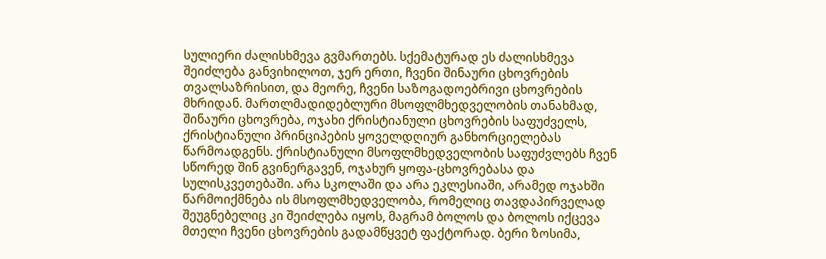სულიერი ძალისხმევა გვმართებს. სქემატურად ეს ძალისხმევა შეიძლება განვიხილოთ, ჯერ ერთი, ჩვენი შინაური ცხოვრების თვალსაზრისით, და მეორე, ჩვენი საზოგადოებრივი ცხოვრების მხრიდან. მართლმადიდებლური მსოფლმხედველობის თანახმად, შინაური ცხოვრება, ოჯახი ქრისტიანული ცხოვრების საფუძველს, ქრისტიანული პრინციპების ყოველდღიურ განხორციელებას წარმოადგენს. ქრისტიანული მსოფლმხედველობის საფუძვლებს ჩვენ სწორედ შინ გვინერგავენ, ოჯახურ ყოფა-ცხოვრებასა და სულისკვეთებაში. არა სკოლაში და არა ეკლესიაში, არამედ ოჯახში წარმოიქმნება ის მსოფლმხედველობა, რომელიც თავდაპირველად შეუგნებელიც კი შეიძლება იყოს, მაგრამ ბოლოს და ბოლოს იქცევა მთელი ჩვენი ცხოვრების გადამწყვეტ ფაქტორად. ბერი ზოსიმა,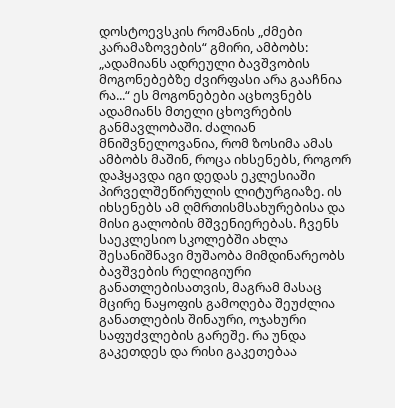დოსტოევსკის რომანის „ძმები კარამაზოვების“ გმირი, ამბობს: „ადამიანს ადრეული ბავშვობის მოგონებებზე ძვირფასი არა გააჩნია რა...“ ეს მოგონებები აცხოვნებს ადამიანს მთელი ცხოვრების განმავლობაში. ძალიან მნიშვნელოვანია, რომ ზოსიმა ამას ამბობს მაშინ, როცა იხსენებს, როგორ დაჰყავდა იგი დედას ეკლესიაში პირველშეწირულის ლიტურგიაზე. ის იხსენებს ამ ღმრთისმსახურებისა და მისი გალობის მშვენიერებას. ჩვენს საეკლესიო სკოლებში ახლა შესანიშნავი მუშაობა მიმდინარეობს ბავშვების რელიგიური განათლებისათვის, მაგრამ მასაც მცირე ნაყოფის გამოღება შეუძლია განათლების შინაური, ოჯახური საფუძვლების გარეშე. რა უნდა გაკეთდეს და რისი გაკეთებაა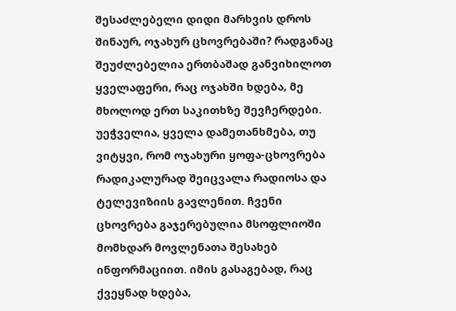შესაძლებელი დიდი მარხვის დროს შინაურ, ოჯახურ ცხოვრებაში? რადგანაც შეუძლებელია ერთბაშად განვიხილოთ ყველაფერი, რაც ოჯახში ხდება, მე მხოლოდ ერთ საკითხზე შევჩერდები. უეჭველია, ყველა დამეთანხმება, თუ ვიტყვი, რომ ოჯახური ყოფა-ცხოვრება რადიკალურად შეიცვალა რადიოსა და ტელევიზიის გავლენით. ჩვენი ცხოვრება გაჯერებულია მსოფლიოში მომხდარ მოვლენათა შესახებ ინფორმაციით. იმის გასაგებად, რაც ქვეყნად ხდება,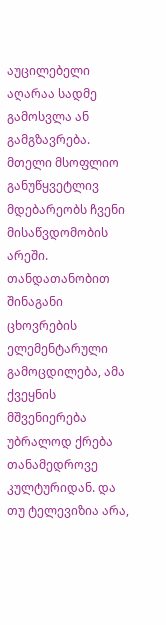აუცილებელი აღარაა სადმე გამოსვლა ან გამგზავრება. მთელი მსოფლიო განუწყვეტლივ მდებარეობს ჩვენი მისაწვდომობის არეში. თანდათანობით შინაგანი ცხოვრების ელემენტარული გამოცდილება, ამა ქვეყნის მშვენიერება უბრალოდ ქრება თანამედროვე კულტურიდან. და თუ ტელევიზია არა,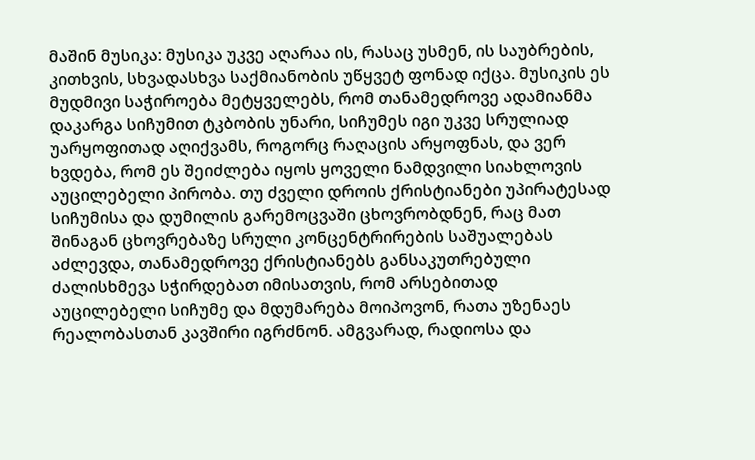მაშინ მუსიკა: მუსიკა უკვე აღარაა ის, რასაც უსმენ, ის საუბრების, კითხვის, სხვადასხვა საქმიანობის უწყვეტ ფონად იქცა. მუსიკის ეს მუდმივი საჭიროება მეტყველებს, რომ თანამედროვე ადამიანმა დაკარგა სიჩუმით ტკბობის უნარი, სიჩუმეს იგი უკვე სრულიად უარყოფითად აღიქვამს, როგორც რაღაცის არყოფნას, და ვერ ხვდება, რომ ეს შეიძლება იყოს ყოველი ნამდვილი სიახლოვის აუცილებელი პირობა. თუ ძველი დროის ქრისტიანები უპირატესად სიჩუმისა და დუმილის გარემოცვაში ცხოვრობდნენ, რაც მათ შინაგან ცხოვრებაზე სრული კონცენტრირების საშუალებას აძლევდა, თანამედროვე ქრისტიანებს განსაკუთრებული ძალისხმევა სჭირდებათ იმისათვის, რომ არსებითად აუცილებელი სიჩუმე და მდუმარება მოიპოვონ, რათა უზენაეს რეალობასთან კავშირი იგრძნონ. ამგვარად, რადიოსა და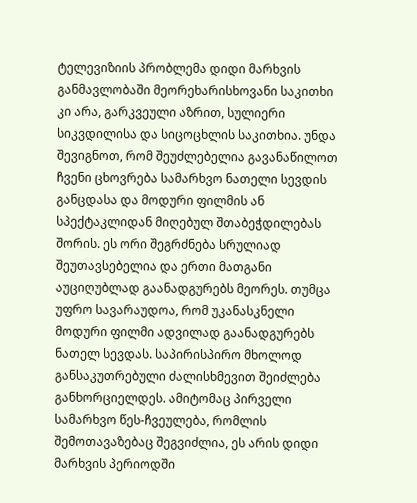ტელევიზიის პრობლემა დიდი მარხვის განმავლობაში მეორეხარისხოვანი საკითხი კი არა, გარკვეული აზრით, სულიერი სიკვდილისა და სიცოცხლის საკითხია. უნდა შევიგნოთ, რომ შეუძლებელია გავანაწილოთ ჩვენი ცხოვრება სამარხვო ნათელი სევდის განცდასა და მოდური ფილმის ან სპექტაკლიდან მიღებულ შთაბეჭდილებას შორის. ეს ორი შეგრძნება სრულიად შეუთავსებელია და ერთი მათგანი აუციღუბლად გაანადგურებს მეორეს. თუმცა უფრო სავარაუდოა, რომ უკანასკნელი მოდური ფილმი ადვილად გაანადგურებს ნათელ სევდას. საპირისპირო მხოლოდ განსაკუთრებული ძალისხმევით შეიძლება განხორციელდეს. ამიტომაც პირველი სამარხვო წეს-ჩვეულება, რომლის შემოთავაზებაც შეგვიძლია, ეს არის დიდი მარხვის პერიოდში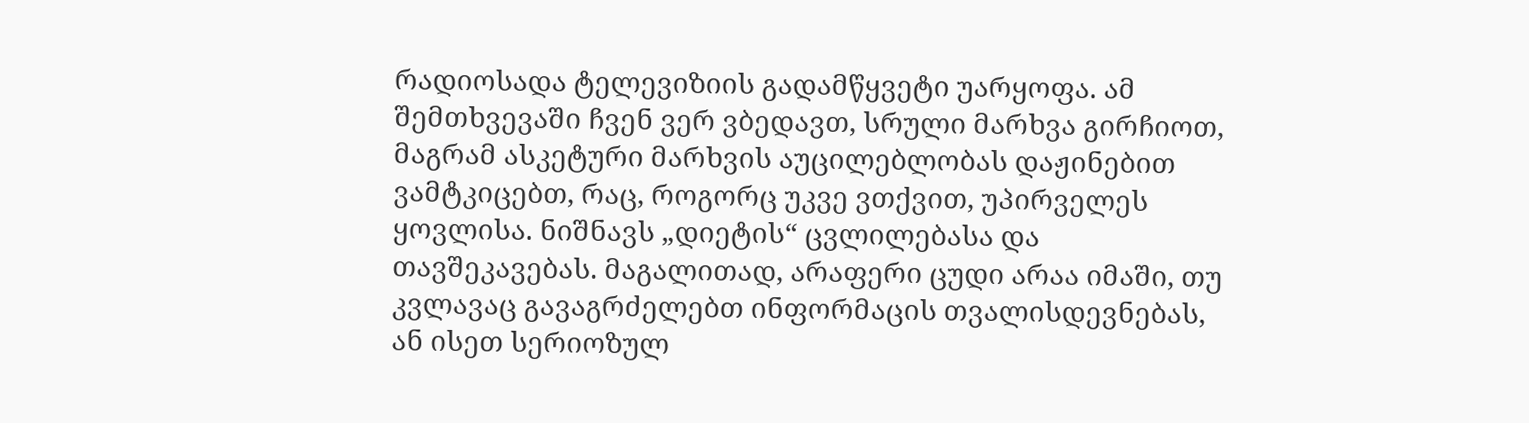რადიოსადა ტელევიზიის გადამწყვეტი უარყოფა. ამ შემთხვევაში ჩვენ ვერ ვბედავთ, სრული მარხვა გირჩიოთ, მაგრამ ასკეტური მარხვის აუცილებლობას დაჟინებით ვამტკიცებთ, რაც, როგორც უკვე ვთქვით, უპირველეს ყოვლისა. ნიშნავს „დიეტის“ ცვლილებასა და თავშეკავებას. მაგალითად, არაფერი ცუდი არაა იმაში, თუ კვლავაც გავაგრძელებთ ინფორმაცის თვალისდევნებას, ან ისეთ სერიოზულ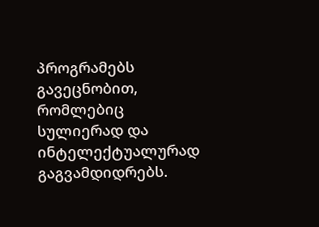პროგრამებს გავეცნობით, რომლებიც სულიერად და ინტელექტუალურად გაგვამდიდრებს.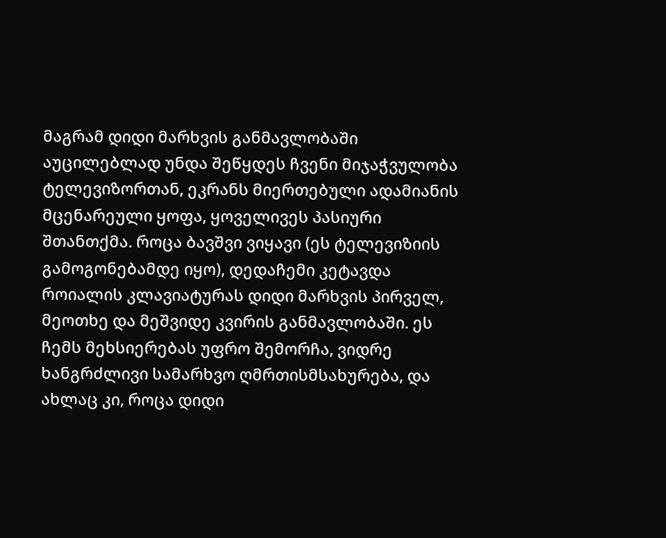მაგრამ დიდი მარხვის განმავლობაში აუცილებლად უნდა შეწყდეს ჩვენი მიჯაჭვულობა ტელევიზორთან, ეკრანს მიერთებული ადამიანის მცენარეული ყოფა, ყოველივეს პასიური შთანთქმა. როცა ბავშვი ვიყავი (ეს ტელევიზიის გამოგონებამდე იყო), დედაჩემი კეტავდა როიალის კლავიატურას დიდი მარხვის პირველ, მეოთხე და მეშვიდე კვირის განმავლობაში. ეს ჩემს მეხსიერებას უფრო შემორჩა, ვიდრე ხანგრძლივი სამარხვო ღმრთისმსახურება, და ახლაც კი, როცა დიდი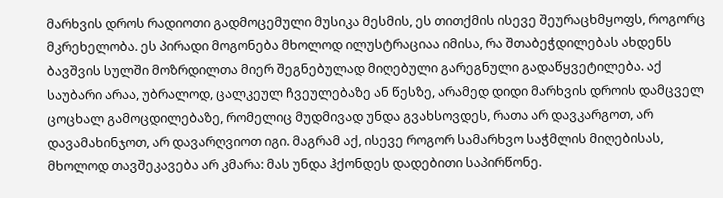მარხვის დროს რადიოთი გადმოცემული მუსიკა მესმის, ეს თითქმის ისევე შეურაცხმყოფს, როგორც მკრეხელობა. ეს პირადი მოგონება მხოლოდ ილუსტრაციაა იმისა, რა შთაბეჭდილებას ახდენს ბავშვის სულში მოზრდილთა მიერ შეგნებულად მიღებული გარეგნული გადაწყვეტილება. აქ საუბარი არაა, უბრალოდ, ცალკეულ ჩვეულებაზე ან წესზე, არამედ დიდი მარხვის დროის დამცველ ცოცხალ გამოცდილებაზე, რომელიც მუდმივად უნდა გვახსოვდეს, რათა არ დავკარგოთ, არ დავამახინჯოთ, არ დავარღვიოთ იგი. მაგრამ აქ, ისევე როგორ სამარხვო საჭმლის მიღებისას, მხოლოდ თავშეკავება არ კმარა: მას უნდა ჰქონდეს დადებითი საპირწონე.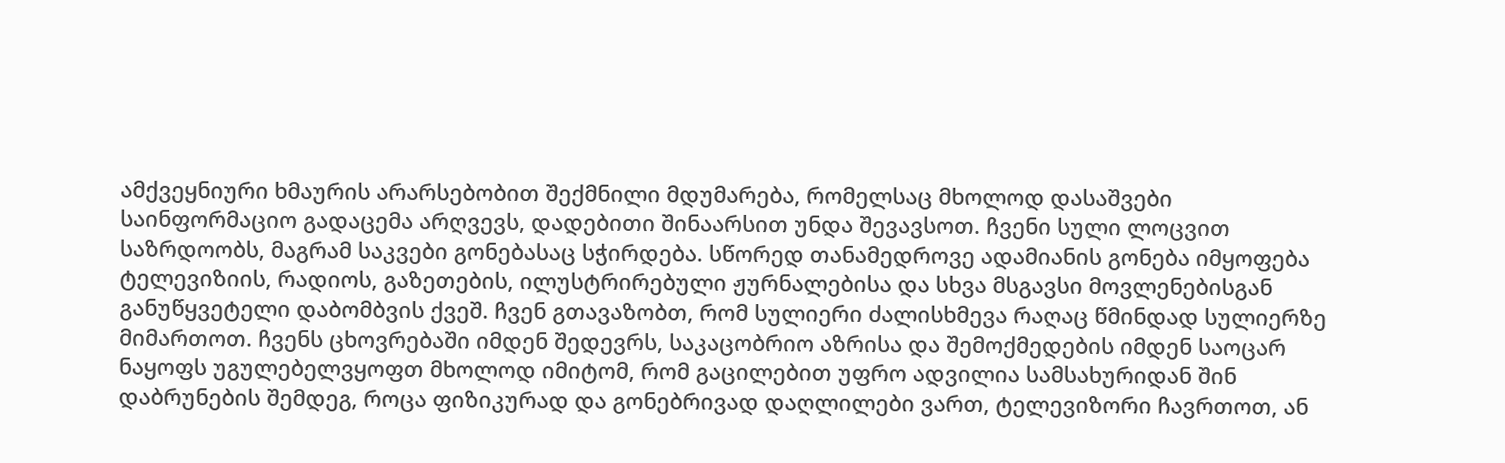ამქვეყნიური ხმაურის არარსებობით შექმნილი მდუმარება, რომელსაც მხოლოდ დასაშვები საინფორმაციო გადაცემა არღვევს, დადებითი შინაარსით უნდა შევავსოთ. ჩვენი სული ლოცვით საზრდოობს, მაგრამ საკვები გონებასაც სჭირდება. სწორედ თანამედროვე ადამიანის გონება იმყოფება ტელევიზიის, რადიოს, გაზეთების, ილუსტრირებული ჟურნალებისა და სხვა მსგავსი მოვლენებისგან განუწყვეტელი დაბომბვის ქვეშ. ჩვენ გთავაზობთ, რომ სულიერი ძალისხმევა რაღაც წმინდად სულიერზე მიმართოთ. ჩვენს ცხოვრებაში იმდენ შედევრს, საკაცობრიო აზრისა და შემოქმედების იმდენ საოცარ ნაყოფს უგულებელვყოფთ მხოლოდ იმიტომ, რომ გაცილებით უფრო ადვილია სამსახურიდან შინ დაბრუნების შემდეგ, როცა ფიზიკურად და გონებრივად დაღლილები ვართ, ტელევიზორი ჩავრთოთ, ან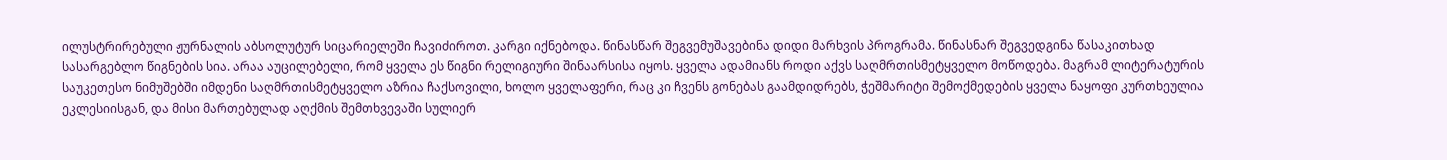ილუსტრირებული ჟურნალის აბსოლუტურ სიცარიელეში ჩავიძიროთ. კარგი იქნებოდა. წინასწარ შეგვემუშავებინა დიდი მარხვის პროგრამა. წინასნარ შეგვედგინა წასაკითხად სასარგებლო წიგნების სია. არაა აუცილებელი, რომ ყველა ეს წიგნი რელიგიური შინაარსისა იყოს. ყველა ადამიანს როდი აქვს საღმრთისმეტყველო მოწოდება. მაგრამ ლიტერატურის საუკეთესო ნიმუშებში იმდენი საღმრთისმეტყველო აზრია ჩაქსოვილი, ხოლო ყველაფერი, რაც კი ჩვენს გონებას გაამდიდრებს, ჭეშმარიტი შემოქმედების ყველა ნაყოფი კურთხეულია ეკლესიისგან, და მისი მართებულად აღქმის შემთხვევაში სულიერ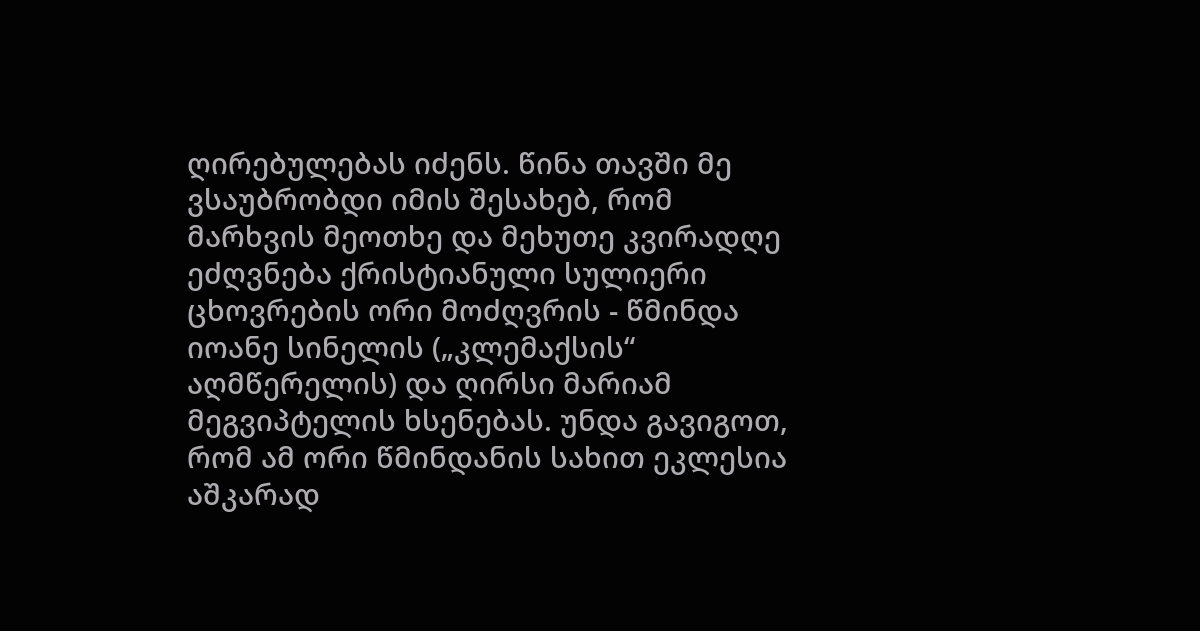ღირებულებას იძენს. წინა თავში მე ვსაუბრობდი იმის შესახებ, რომ მარხვის მეოთხე და მეხუთე კვირადღე ეძღვნება ქრისტიანული სულიერი ცხოვრების ორი მოძღვრის - წმინდა იოანე სინელის („კლემაქსის“ აღმწერელის) და ღირსი მარიამ მეგვიპტელის ხსენებას. უნდა გავიგოთ, რომ ამ ორი წმინდანის სახით ეკლესია აშკარად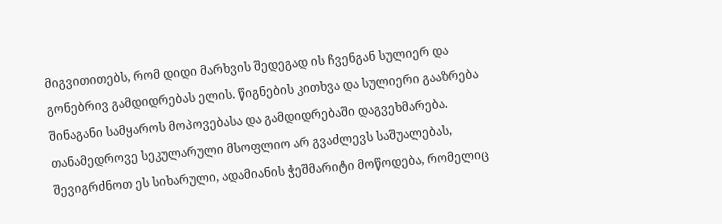მიგვითითებს, რომ დიდი მარხვის შედეგად ის ჩვენგან სულიერ და გონებრივ გამდიდრებას ელის. წიგნების კითხვა და სულიერი გააზრება შინაგანი სამყაროს მოპოვებასა და გამდიდრებაში დაგვეხმარება. თანამედროვე სეკულარული მსოფლიო არ გვაძლევს საშუალებას, შევიგრძნოთ ეს სიხარული, ადამიანის ჭეშმარიტი მოწოდება, რომელიც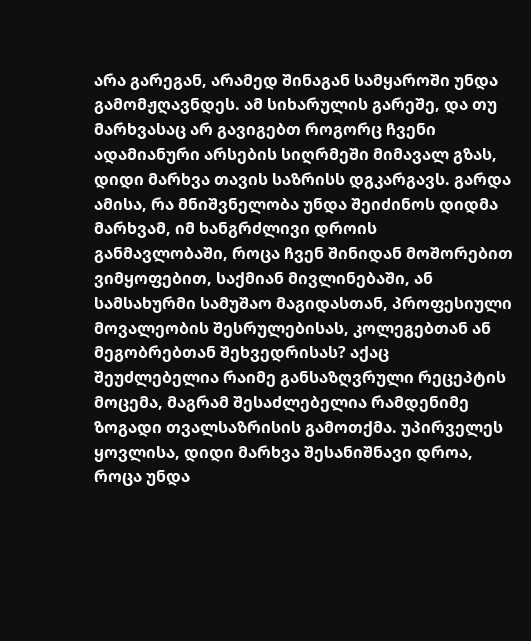არა გარეგან, არამედ შინაგან სამყაროში უნდა გამომჟღავნდეს. ამ სიხარულის გარეშე, და თუ მარხვასაც არ გავიგებთ როგორც ჩვენი ადამიანური არსების სიღრმეში მიმავალ გზას, დიდი მარხვა თავის საზრისს დგკარგავს. გარდა ამისა, რა მნიშვნელობა უნდა შეიძინოს დიდმა მარხვამ, იმ ხანგრძლივი დროის განმავლობაში, როცა ჩვენ შინიდან მოშორებით ვიმყოფებით, საქმიან მივლინებაში, ან სამსახურმი სამუშაო მაგიდასთან, პროფესიული მოვალეობის შესრულებისას, კოლეგებთან ან მეგობრებთან შეხვედრისას? აქაც შეუძლებელია რაიმე განსაზღვრული რეცეპტის მოცემა, მაგრამ შესაძლებელია რამდენიმე ზოგადი თვალსაზრისის გამოთქმა. უპირველეს ყოვლისა, დიდი მარხვა შესანიშნავი დროა, როცა უნდა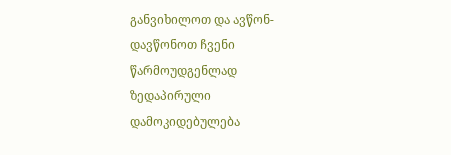განვიხილოთ და ავწონ-დავწონოთ ჩვენი წარმოუდგენლად ზედაპირული დამოკიდებულება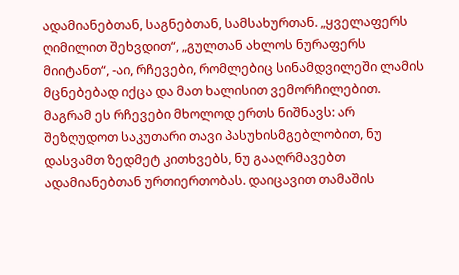ადამიანებთან, საგნებთან, სამსახურთან. „ყველაფერს ღიმილით შეხვდით“, „გულთან ახლოს ნურაფერს მიიტანთ“, -აი, რჩევები, რომლებიც სინამდვილეში ლამის მცნებებად იქცა და მათ ხალისით ვემორჩილებით. მაგრამ ეს რჩევები მხოლოდ ერთს ნიშნავს: არ შეზღუდოთ საკუთარი თავი პასუხისმგებლობით, ნუ დასვამთ ზედმეტ კითხვებს, ნუ გააღრმავებთ ადამიანებთან ურთიერთობას. დაიცავით თამაშის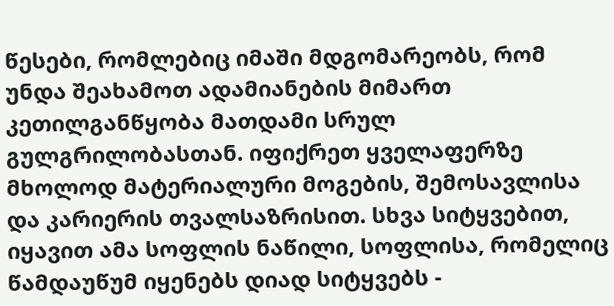წესები, რომლებიც იმაში მდგომარეობს, რომ უნდა შეახამოთ ადამიანების მიმართ კეთილგანწყობა მათდამი სრულ გულგრილობასთან. იფიქრეთ ყველაფერზე მხოლოდ მატერიალური მოგების, შემოსავლისა და კარიერის თვალსაზრისით. სხვა სიტყვებით, იყავით ამა სოფლის ნაწილი, სოფლისა, რომელიც წამდაუწუმ იყენებს დიად სიტყვებს -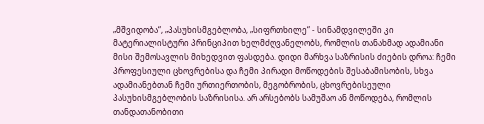„მშვიდობა“, „პასუხისმგებლობა, „სიფრთხილე“ - სინამდვილეში კი მატერიალისტური პრინციპით ხელმძღვანელობს, რომლის თანახმად ადამიანი მისი შემოსავლის მიხედვით ფასდება. დიდი მარხვა საზრისის ძიების დროა: ჩემი პროფესიული ცხოვრებისა და ჩემი პირადი მოწოდების შესაბამისობის, სხვა ადამიანებთან ჩემი ურთიერთობის, მეგობრობის, ცხოვრებისეული პასუხისმგებლობის საზრისისა. არ არსებობს სამუშაო ან მოწოდება, რომლის თანდათანობითი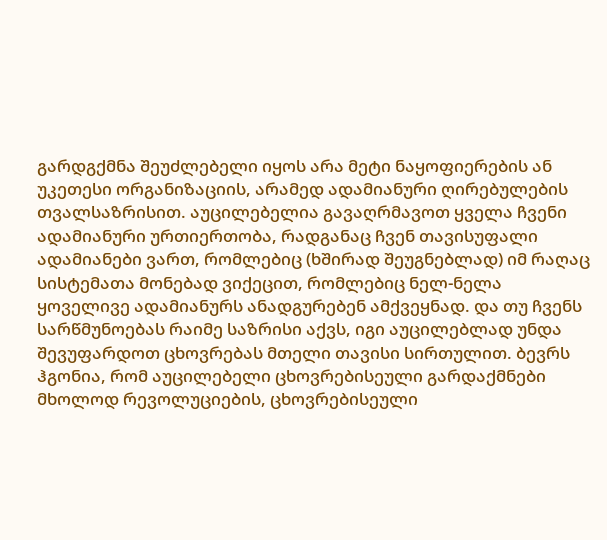გარდგქმნა შეუძლებელი იყოს არა მეტი ნაყოფიერების ან უკეთესი ორგანიზაციის, არამედ ადამიანური ღირებულების თვალსაზრისით. აუცილებელია გავაღრმავოთ ყველა ჩვენი ადამიანური ურთიერთობა, რადგანაც ჩვენ თავისუფალი ადამიანები ვართ, რომლებიც (ხშირად შეუგნებლად) იმ რაღაც სისტემათა მონებად ვიქეცით, რომლებიც ნელ-ნელა ყოველივე ადამიანურს ანადგურებენ ამქვეყნად. და თუ ჩვენს სარწმუნოებას რაიმე საზრისი აქვს, იგი აუცილებლად უნდა შევუფარდოთ ცხოვრებას მთელი თავისი სირთულით. ბევრს ჰგონია, რომ აუცილებელი ცხოვრებისეული გარდაქმნები მხოლოდ რევოლუციების, ცხოვრებისეული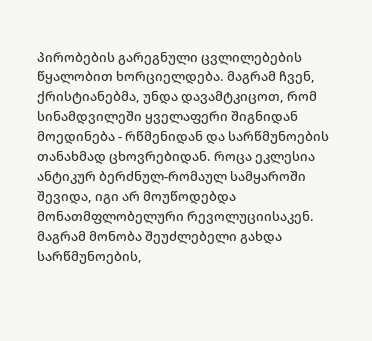პირობების გარეგნული ცვლილებების წყალობით ხორციელდება. მაგრამ ჩვენ, ქრისტიანებმა, უნდა დავამტკიცოთ, რომ სინამდვილეში ყველაფერი შიგნიდან მოედინება - რწმენიდან და სარწმუნოების თანახმად ცხოვრებიდან. როცა ეკლესია ანტიკურ ბერძნულ-რომაულ სამყაროში შევიდა, იგი არ მოუწოდებდა მონათმფლობელური რევოლუციისაკენ. მაგრამ მონობა შეუძლებელი გახდა სარწმუნოების,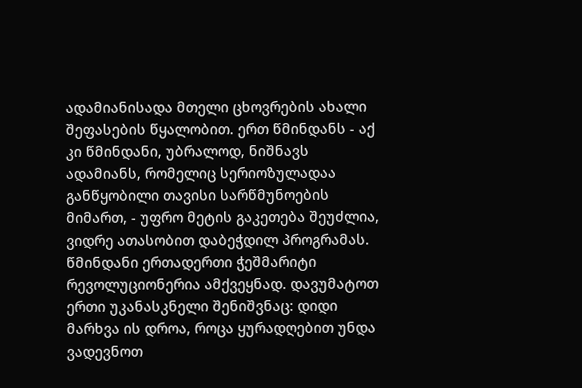ადამიანისადა მთელი ცხოვრების ახალი შეფასების წყალობით. ერთ წმინდანს - აქ კი წმინდანი, უბრალოდ, ნიშნავს ადამიანს, რომელიც სერიოზულადაა განწყობილი თავისი სარწმუნოების მიმართ, - უფრო მეტის გაკეთება შეუძლია, ვიდრე ათასობით დაბეჭდილ პროგრამას. წმინდანი ერთადერთი ჭეშმარიტი რევოლუციონერია ამქვეყნად. დავუმატოთ ერთი უკანასკნელი შენიშვნაც: დიდი მარხვა ის დროა, როცა ყურადღებით უნდა ვადევნოთ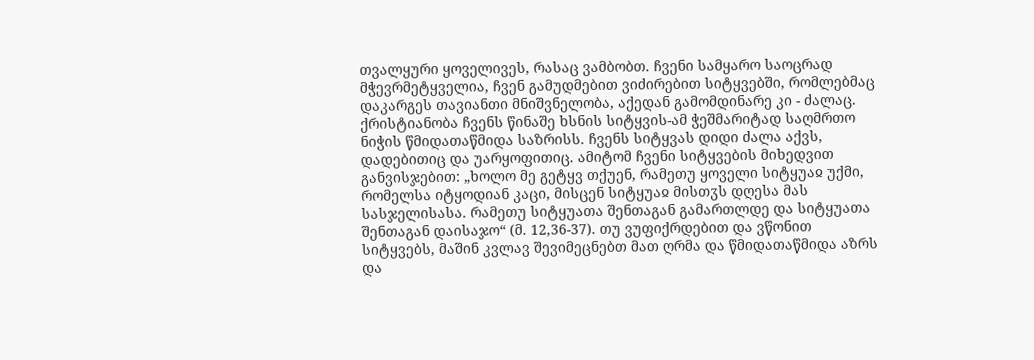თვალყური ყოველივეს, რასაც ვამბობთ. ჩვენი სამყარო საოცრად მჭევრმეტყველია, ჩვენ გამუდმებით ვიძირებით სიტყვებში, რომლებმაც დაკარგეს თავიანთი მნიშვნელობა, აქედან გამომდინარე კი - ძალაც. ქრისტიანობა ჩვენს წინაშე ხსნის სიტყვის-ამ ჭეშმარიტად საღმრთო ნიჭის წმიდათაწმიდა საზრისს. ჩვენს სიტყვას დიდი ძალა აქვს, დადებითიც და უარყოფითიც. ამიტომ ჩვენი სიტყვების მიხედვით განვისჯებით: „ხოლო მე გეტყვ თქუენ, რამეთუ ყოველი სიტყუაჲ უქმი, რომელსა იტყოდიან კაცი, მისცენ სიტყუაჲ მისთჳს დღესა მას სასჯელისასა. რამეთუ სიტყუათა შენთაგან გამართლდე და სიტყუათა შენთაგან დაისაჯო“ (მ. 12,36-37). თუ ვუფიქრდებით და ვწონით სიტყვებს, მაშინ კვლავ შევიმეცნებთ მათ ღრმა და წმიდათაწმიდა აზრს და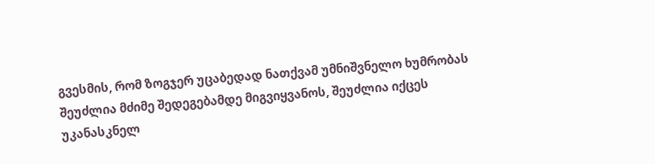გვესმის, რომ ზოგჯერ უცაბედად ნათქვამ უმნიშვნელო ხუმრობას შეუძლია მძიმე შედეგებამდე მიგვიყვანოს, შეუძლია იქცეს უკანასკნელ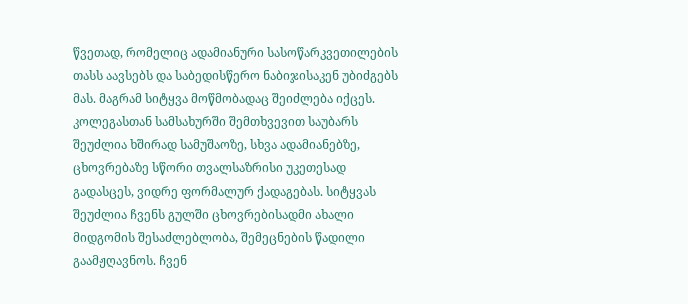წვეთად, რომელიც ადამიანური სასოწარკვეთილების თასს აავსებს და საბედისწერო ნაბიჯისაკენ უბიძგებს მას. მაგრამ სიტყვა მოწმობადაც შეიძლება იქცეს. კოლეგასთან სამსახურში შემთხვევით საუბარს შეუძლია ხშირად სამუშაოზე, სხვა ადამიანებზე, ცხოვრებაზე სწორი თვალსაზრისი უკეთესად გადასცეს, ვიდრე ფორმალურ ქადაგებას. სიტყვას შეუძლია ჩვენს გულში ცხოვრებისადმი ახალი მიდგომის შესაძლებლობა, შემეცნების წადილი გაამჟღავნოს. ჩვენ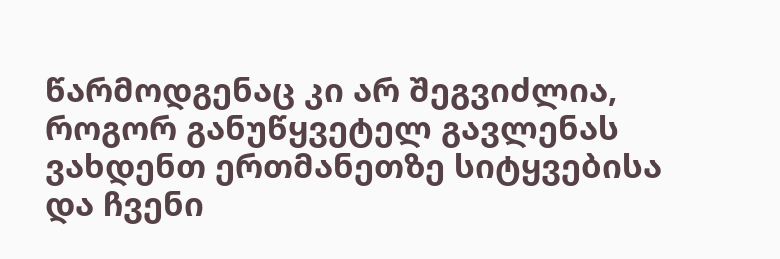წარმოდგენაც კი არ შეგვიძლია, როგორ განუწყვეტელ გავლენას ვახდენთ ერთმანეთზე სიტყვებისა და ჩვენი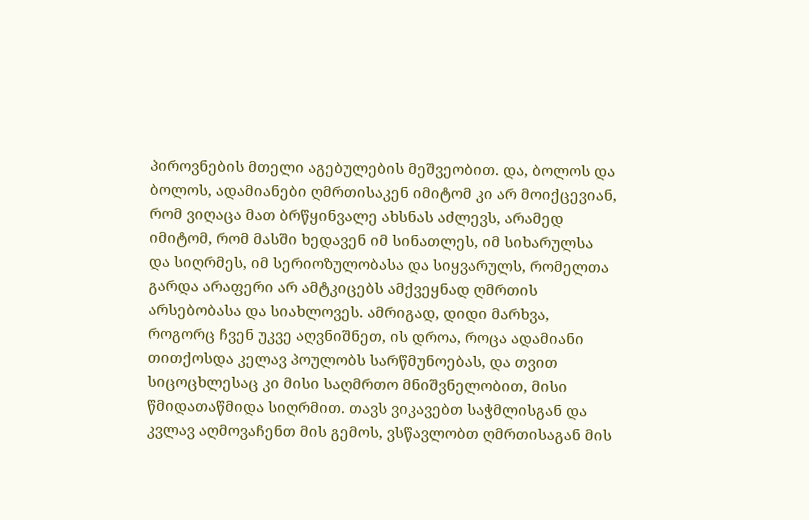პიროვნების მთელი აგებულების მეშვეობით. და, ბოლოს და ბოლოს, ადამიანები ღმრთისაკენ იმიტომ კი არ მოიქცევიან, რომ ვიღაცა მათ ბრწყინვალე ახსნას აძლევს, არამედ იმიტომ, რომ მასში ხედავენ იმ სინათლეს, იმ სიხარულსა და სიღრმეს, იმ სერიოზულობასა და სიყვარულს, რომელთა გარდა არაფერი არ ამტკიცებს ამქვეყნად ღმრთის არსებობასა და სიახლოვეს. ამრიგად, დიდი მარხვა, როგორც ჩვენ უკვე აღვნიშნეთ, ის დროა, როცა ადამიანი თითქოსდა კელავ პოულობს სარწმუნოებას, და თვით სიცოცხლესაც კი მისი საღმრთო მნიშვნელობით, მისი წმიდათაწმიდა სიღრმით. თავს ვიკავებთ საჭმლისგან და კვლავ აღმოვაჩენთ მის გემოს, ვსწავლობთ ღმრთისაგან მის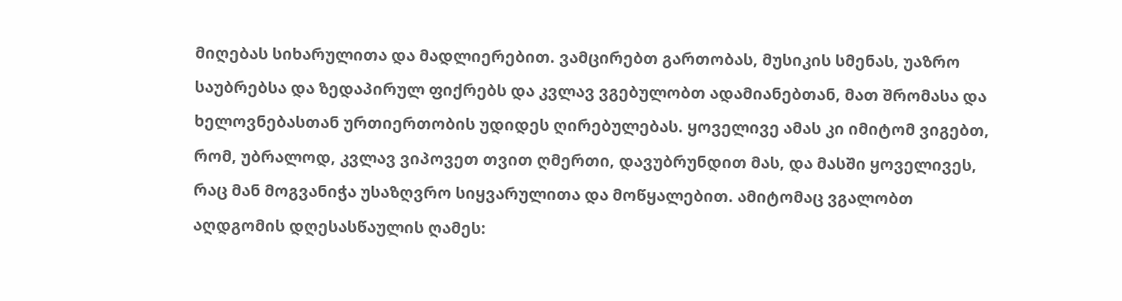მიღებას სიხარულითა და მადლიერებით. ვამცირებთ გართობას, მუსიკის სმენას, უაზრო საუბრებსა და ზედაპირულ ფიქრებს და კვლავ ვგებულობთ ადამიანებთან, მათ შრომასა და ხელოვნებასთან ურთიერთობის უდიდეს ღირებულებას. ყოველივე ამას კი იმიტომ ვიგებთ, რომ, უბრალოდ, კვლავ ვიპოვეთ თვით ღმერთი, დავუბრუნდით მას, და მასში ყოველივეს, რაც მან მოგვანიჭა უსაზღვრო სიყვარულითა და მოწყალებით. ამიტომაც ვგალობთ აღდგომის დღესასწაულის ღამეს: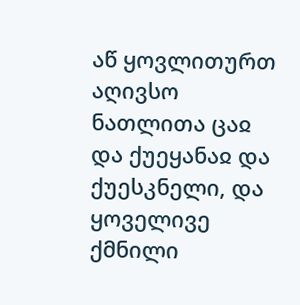აწ ყოვლითურთ აღივსო ნათლითა ცაჲ და ქუეყანაჲ და ქუესკნელი, და ყოველივე ქმნილი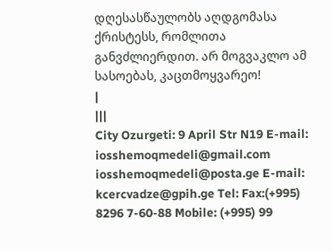დღესასწაულობს აღდგომასა ქრისტესს, რომლითა განვძლიერდით. არ მოგვაკლო ამ სასოებას, კაცთმოყვარეო!
|
|||
City Ozurgeti: 9 April Str N19 E-mail: iosshemoqmedeli@gmail.com iosshemoqmedeli@posta.ge E-mail: kcercvadze@gpih.ge Tel: Fax:(+995) 8296 7-60-88 Mobile: (+995) 99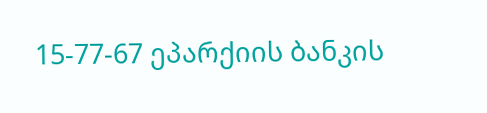15-77-67 ეპარქიის ბანკის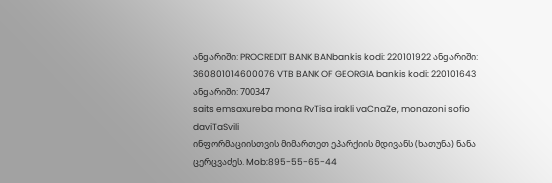ანgარიში: PROCREDIT BANK BANbankis kodi: 220101922 ანgარიში: 360801014600076 VTB BANK OF GEORGIA bankis kodi: 220101643 ანgარიში: 700347
saits emsaxureba mona RvTisa irakli vaCnaZe, monazoni sofio daviTaSvili
ინფორმაციისთვის მიმართეთ ეპარქიის მდივანს (ხათუნა) ნანა ცერცვაძეს. Mob:895-55-65-44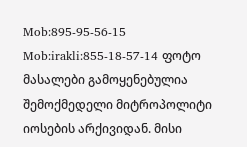Mob:895-95-56-15 Mob:irakli:855-18-57-14 ფოტო მასალები გამოყენებულია შემოქმედელი მიტროპოლიტი იოსების არქივიდან. მისი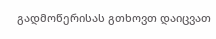გადმოწერისას გთხოვთ დაიცვათ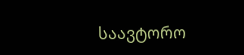საავტორო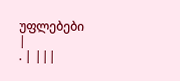უფლებები
|
. | |||